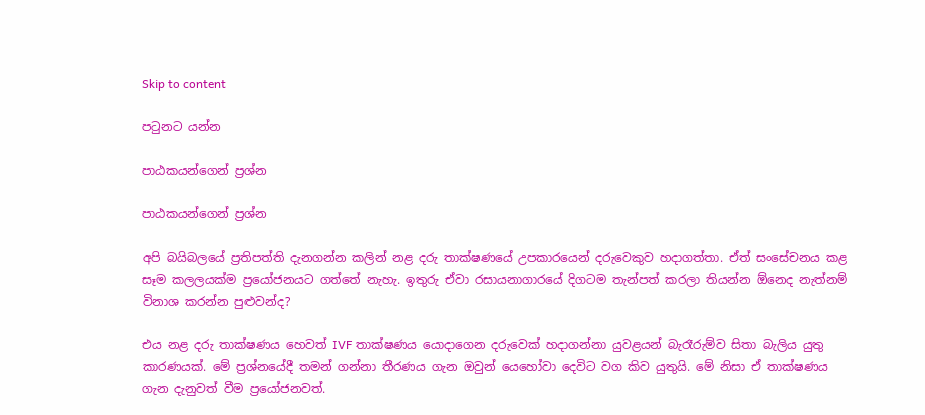Skip to content

පටුනට යන්න

පාඨකයන්ගෙන් ප්‍රශ්න

පාඨකයන්ගෙන් ප්‍රශ්න

අපි බයිබලයේ ප්‍රතිපත්ති දැනගන්න කලින් නළ දරු තාක්ෂණයේ උපකාරයෙන් දරුවෙකුව හදාගත්තා. ඒත් සංසේචනය කළ සෑම කලලයක්ම ප්‍රයෝජනයට ගත්තේ නැහැ. ඉතුරු ඒවා රසායනාගාරයේ දිගටම තැන්පත් කරලා තියන්න ඕනෙද නැත්නම් විනාශ කරන්න පුළුවන්ද?

එය නළ දරු තාක්ෂණය හෙවත් IVF තාක්ෂණය යොදාගෙන දරුවෙක් හදාගන්නා යුවළයන් බැරෑරුම්ව සිතා බැලිය යුතු කාරණයක්. මේ ප්‍රශ්නයේදී තමන් ගන්නා තීරණය ගැන ඔවුන් යෙහෝවා දෙවිට වග කිව යුතුයි. මේ නිසා ඒ තාක්ෂණය ගැන දැනුවත් වීම ප්‍රයෝජනවත්.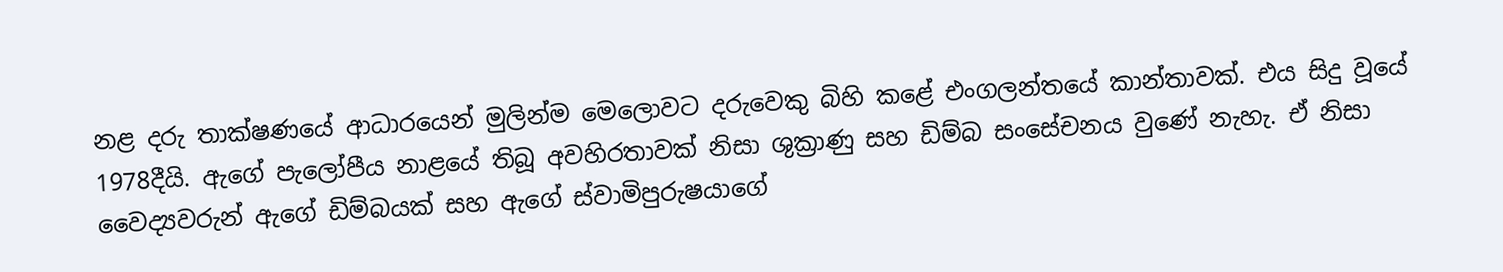නළ දරු තාක්ෂණයේ ආධාරයෙන් මුලින්ම මෙලොවට දරුවෙකු බිහි කළේ එංගලන්තයේ කාන්තාවක්. එය සිදු වූයේ 1978දීයි. ඇගේ පැලෝපීය නාළයේ තිබූ අවහිරතාවක් නිසා ශුක්‍රාණු සහ ඩිම්බ සංසේචනය වුණේ නැහැ. ඒ නිසා වෛද්‍යවරුන් ඇගේ ඩිම්බයක් සහ ඇගේ ස්වාමිපුරුෂයාගේ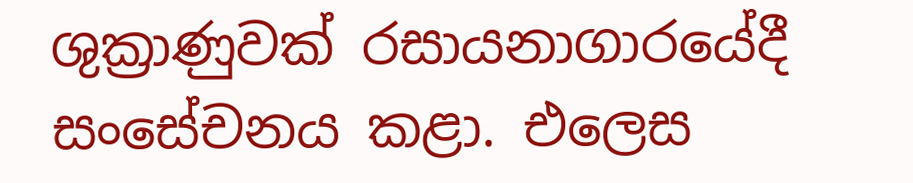ශුක්‍රාණුවක් රසායනාගාරයේදී සංසේචනය කළා. එලෙස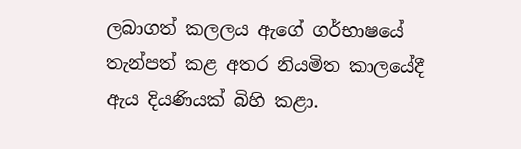ලබාගත් කලලය ඇගේ ගර්භාෂයේ තැන්පත් කළ අතර නියමිත කාලයේදී ඇය දියණියක් බිහි කළා.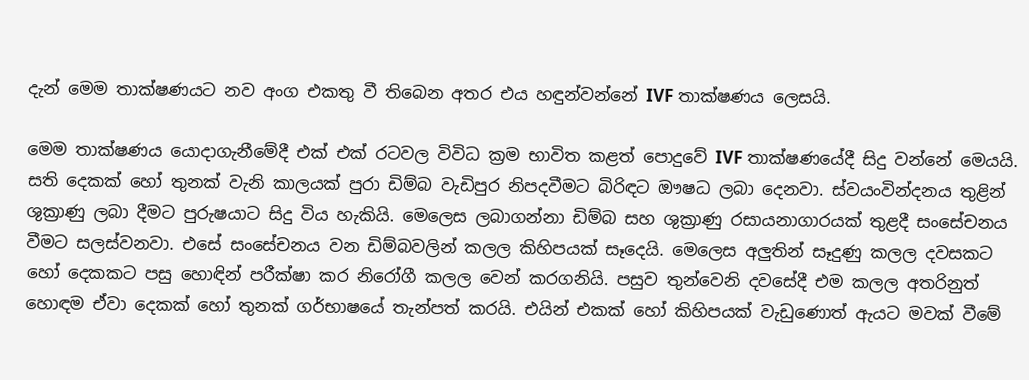දැන් මෙම තාක්ෂණයට නව අංග එකතු වී තිබෙන අතර එය හඳුන්වන්නේ IVF තාක්ෂණය ලෙසයි.

මෙම තාක්ෂණය යොදාගැනීමේදී එක් එක් රටවල විවිධ ක්‍රම භාවිත කළත් පොදුවේ IVF තාක්ෂණයේදී සිදු වන්නේ මෙයයි. සති දෙකක් හෝ තුනක් වැනි කාලයක් පුරා ඩිම්බ වැඩිපුර නිපදවීමට බිරිඳට ඖෂධ ලබා දෙනවා. ස්වයංවින්දනය තුළින් ශුක්‍රාණු ලබා දීමට පුරුෂයාට සිදු විය හැකියි. මෙලෙස ලබාගන්නා ඩිම්බ සහ ශුක්‍රාණු රසායනාගාරයක් තුළදී සංසේචනය වීමට සලස්වනවා. එසේ සංසේචනය වන ඩිම්බවලින් කලල කිහිපයක් සෑදෙයි. මෙලෙස අලුතින් සෑදුණු කලල දවසකට හෝ දෙකකට පසු හොඳින් පරීක්ෂා කර නිරෝගී කලල වෙන් කරගනියි. පසුව තුන්වෙනි දවසේදී එම කලල අතරිනුත් හොඳම ඒවා දෙකක් හෝ තුනක් ගර්භාෂයේ තැන්පත් කරයි. එයින් එකක් හෝ කිහිපයක් වැඩුණොත් ඇයට මවක් වීමේ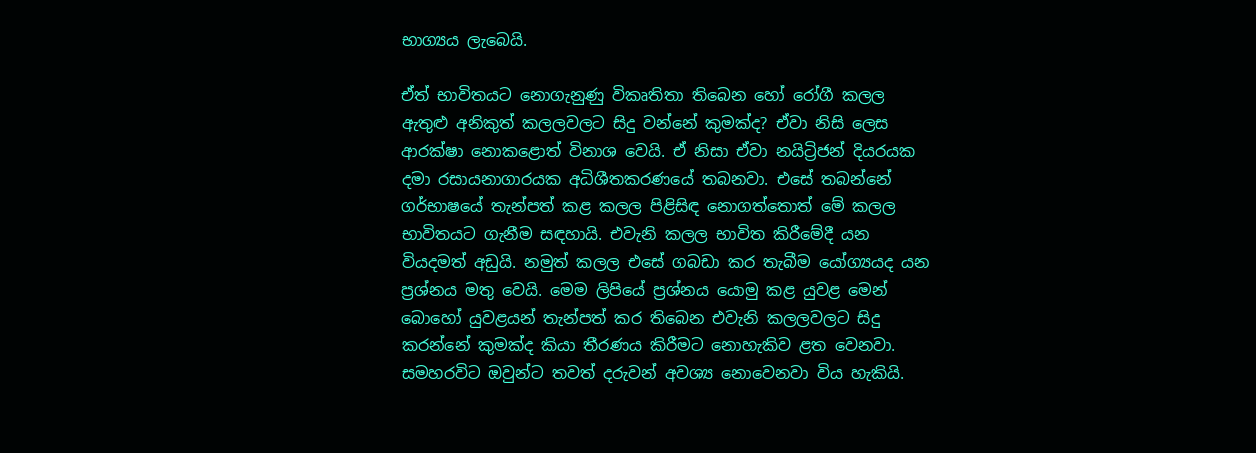භාග්‍යය ලැබෙයි.

ඒත් භාවිතයට නොගැනුණු විකෘතිතා තිබෙන හෝ රෝගී කලල ඇතුළු අනිකුත් කලලවලට සිදු වන්නේ කුමක්ද? ඒවා නිසි ලෙස ආරක්ෂා නොකළොත් විනාශ වෙයි. ඒ නිසා ඒවා නයිට්‍රිජන් දියරයක දමා රසායනාගාරයක අධිශීතකරණයේ තබනවා. එසේ තබන්නේ ගර්භාෂයේ තැන්පත් කළ කලල පිළිසිඳ නොගත්තොත් මේ කලල භාවිතයට ගැනීම සඳහායි. එවැනි කලල භාවිත කිරීමේදී යන වියදමත් අඩුයි. නමුත් කලල එසේ ගබඩා කර තැබීම යෝග්‍යයද යන ප්‍රශ්නය මතු වෙයි. මෙම ලිපියේ ප්‍රශ්නය යොමු කළ යුවළ මෙන් බොහෝ යුවළයන් තැන්පත් කර තිබෙන එවැනි කලලවලට සිදු කරන්නේ කුමක්ද කියා තීරණය කිරීමට නොහැකිව ළත වෙනවා. සමහරවිට ඔවුන්ට තවත් දරුවන් අවශ්‍ය නොවෙනවා විය හැකියි.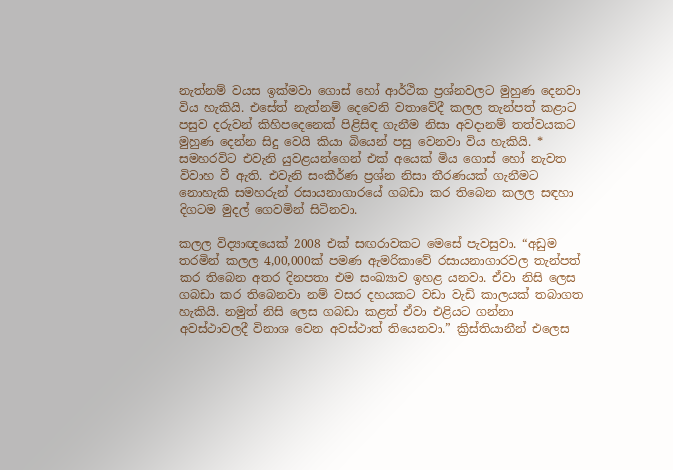නැත්නම් වයස ඉක්මවා ගොස් හෝ ආර්ථික ප්‍රශ්නවලට මුහුණ දෙනවා විය හැකියි. එසේත් නැත්නම් දෙවෙනි වතාවේදී කලල තැන්පත් කළාට පසුව දරුවන් කිහිපදෙනෙක් පිළිසිඳ ගැනීම නිසා අවදානම් තත්වයකට මුහුණ දෙන්න සිදු වෙයි කියා බියෙන් පසු වෙනවා විය හැකියි. * සමහරවිට එවැනි යුවළයන්ගෙන් එක් අයෙක් මිය ගොස් හෝ නැවත විවාහ වී ඇති. එවැනි සංකීර්ණ ප්‍රශ්න නිසා තීරණයක් ගැනීමට නොහැකි සමහරුන් රසායනාගාරයේ ගබඩා කර තිබෙන කලල සඳහා දිගටම මුදල් ගෙවමින් සිටිනවා.

කලල විද්‍යාඥයෙක් 2008 එක් සඟරාවකට මෙසේ පැවසුවා. “අඩුම තරමින් කලල 4,00,000ක් පමණ ඇමරිකාවේ රසායනාගාරවල තැන්පත් කර තිබෙන අතර දිනපතා එම සංඛ්‍යාව ඉහළ යනවා. ඒවා නිසි ලෙස ගබඩා කර තිබෙනවා නම් වසර දහයකට වඩා වැඩි කාලයක් තබාගත හැකියි. නමුත් නිසි ලෙස ගබඩා කළත් ඒවා එළියට ගන්නා අවස්ථාවලදී විනාශ වෙන අවස්ථාත් තියෙනවා.” ක්‍රිස්තියානීන් එලෙස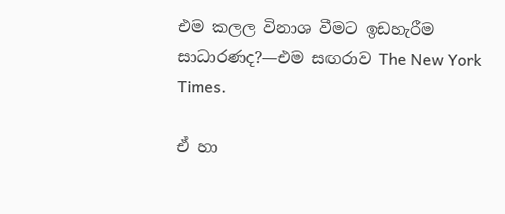එම කලල විනාශ වීමට ඉඩහැරීම සාධාරණද?—එම සඟරාව The New York Times.

ඒ හා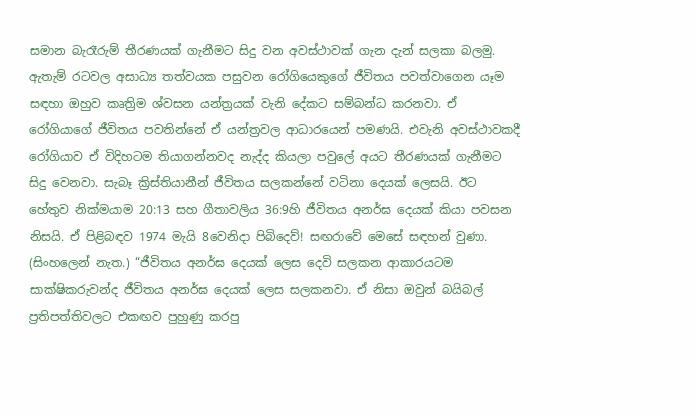සමාන බැරෑරුම් තීරණයක් ගැනීමට සිදු වන අවස්ථාවක් ගැන දැන් සලකා බලමු. ඇතැම් රටවල අසාධ්‍ය තත්වයක පසුවන රෝගියෙකුගේ ජීවිතය පවත්වාගෙන යෑම සඳහා ඔහුව කෘත්‍රිම ශ්වසන යන්ත්‍රයක් වැනි දේකට සම්බන්ධ කරනවා. ඒ රෝගියාගේ ජීවිතය පවතින්නේ ඒ යන්ත්‍රවල ආධාරයෙන් පමණයි. එවැනි අවස්ථාවකදී රෝගියාව ඒ විදිහටම තියාගන්නවද නැද්ද කියලා පවුලේ අයට තීරණයක් ගැනීමට සිදු වෙනවා. සැබෑ ක්‍රිස්තියානීන් ජීවිතය සලකන්නේ වටිනා දෙයක් ලෙසයි. ඊට හේතුව නික්මයාම 20:13 සහ ගීතාවලිය 36:9හි ජීවිතය අනර්ඝ දෙයක් කියා පවසන නිසයි. ඒ පිළිබඳව 1974 මැයි 8වෙනිදා පිබිදෙව්! සඟරාවේ මෙසේ සඳහන් වුණා. (සිංහලෙන් නැත.) “ජීවිතය අනර්ඝ දෙයක් ලෙස දෙවි සලකන ආකාරයටම සාක්ෂිකරුවන්ද ජීවිතය අනර්ඝ දෙයක් ලෙස සලකනවා. ඒ නිසා ඔවුන් බයිබල් ප්‍රතිපත්තිවලට එකඟව පුහුණු කරපු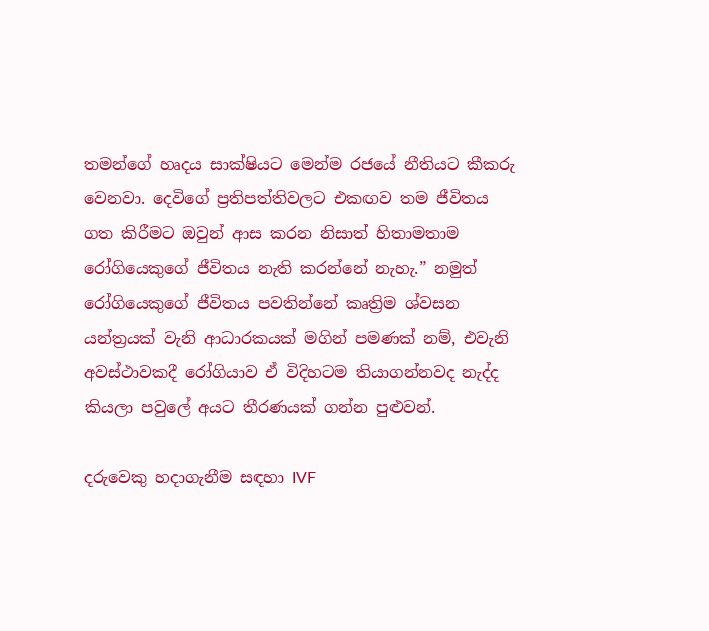තමන්ගේ හෘදය සාක්ෂියට මෙන්ම රජයේ නීතියට කීකරු වෙනවා. දෙවිගේ ප්‍රතිපත්තිවලට එකඟව තම ජීවිතය ගත කිරීමට ඔවුන් ආස කරන නිසාත් හිතාමතාම රෝගියෙකුගේ ජීවිතය නැති කරන්නේ නැහැ.” නමුත් රෝගියෙකුගේ ජීවිතය පවතින්නේ කෘත්‍රිම ශ්වසන යන්ත්‍රයක් වැනි ආධාරකයක් මගින් පමණක් නම්, එවැනි අවස්ථාවකදී රෝගියාව ඒ විදිහටම තියාගන්නවද නැද්ද කියලා පවුලේ අයට තීරණයක් ගන්න පුළුවන්.

දරුවෙකු හදාගැනීම සඳහා IVF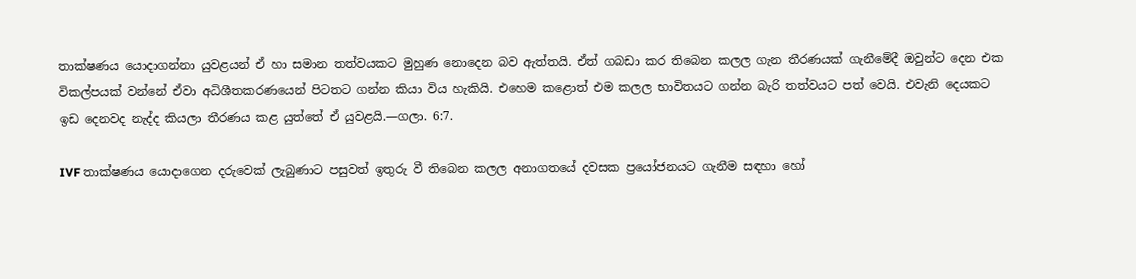තාක්ෂණය යොදාගන්නා යුවළයන් ඒ හා සමාන තත්වයකට මුහුණ නොදෙන බව ඇත්තයි. ඒත් ගබඩා කර තිබෙන කලල ගැන තීරණයක් ගැනීමේදී ඔවුන්ට දෙන එක විකල්පයක් වන්නේ ඒවා අධිශීතකරණයෙන් පිටතට ගන්න කියා විය හැකියි. එහෙම කළොත් එම කලල භාවිතයට ගන්න බැරි තත්වයට පත් වෙයි. එවැනි දෙයකට ඉඩ දෙනවද නැද්ද කියලා තීරණය කළ යුත්තේ ඒ යුවළයි.—ගලා. 6:7.

IVF තාක්ෂණය යොදාගෙන දරුවෙක් ලැබුණාට පසුවත් ඉතුරු වී තිබෙන කලල අනාගතයේ දවසක ප්‍රයෝජනයට ගැනීම සඳහා හෝ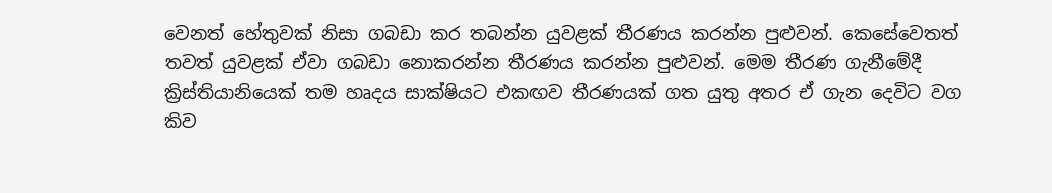වෙනත් හේතුවක් නිසා ගබඩා කර තබන්න යුවළක් තීරණය කරන්න පුළුවන්. කෙසේවෙතත් තවත් යුවළක් ඒවා ගබඩා නොකරන්න තීරණය කරන්න පුළුවන්. මෙම තීරණ ගැනීමේදී ක්‍රිස්තියානියෙක් තම හෘදය සාක්ෂියට එකඟව තීරණයක් ගත යුතු අතර ඒ ගැන දෙවිට වග කිව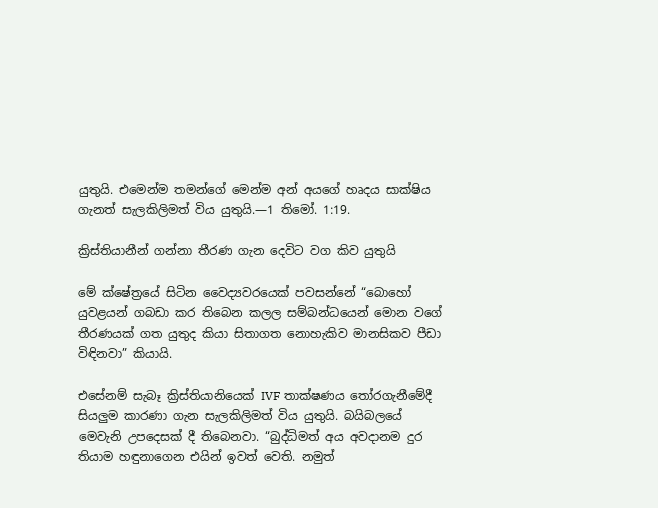යුතුයි. එමෙන්ම තමන්ගේ මෙන්ම අන් අයගේ හෘදය සාක්ෂිය ගැනත් සැලකිලිමත් විය යුතුයි.—1 තිමෝ. 1:19.

ක්‍රිස්තියානීන් ගන්නා තීරණ ගැන දෙවිට වග කිව යුතුයි

මේ ක්ෂේත්‍රයේ සිටින වෛද්‍යවරයෙක් පවසන්නේ “බොහෝ යුවළයන් ගබඩා කර තිබෙන කලල සම්බන්ධයෙන් මොන වගේ තීරණයක් ගත යුතුද කියා සිතාගත නොහැකිව මානසිකව පීඩා විඳිනවා” කියායි.

එසේනම් සැබෑ ක්‍රිස්තියානියෙක් IVF තාක්ෂණය තෝරගැනීමේදී සියලුම කාරණා ගැන සැලකිලිමත් විය යුතුයි. බයිබලයේ මෙවැනි උපදෙසක් දී තිබෙනවා. “බුද්ධිමත් අය අවදානම දුර තියාම හඳුනාගෙන එයින් ඉවත් වෙති. නමුත්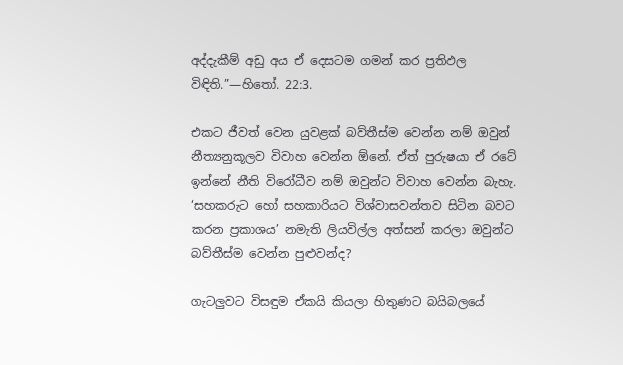අද්දැකීම් අඩු අය ඒ දෙසටම ගමන් කර ප්‍රතිඵල විඳිති.”—හිතෝ. 22:3.

එකට ජීවත් වෙන යුවළක් බව්තීස්ම වෙන්න නම් ඔවුන් නීත්‍යනුකූලව විවාහ වෙන්න ඕනේ. ඒත් පුරුෂයා ඒ රටේ ඉන්නේ නීති විරෝධීව නම් ඔවුන්ට විවාහ වෙන්න බැහැ. ‘සහකරුට හෝ සහකාරියට විශ්වාසවන්තව සිටින බවට කරන ප්‍රකාශය’ නමැති ලියවිල්ල අත්සන් කරලා ඔවුන්ට බව්තීස්ම වෙන්න පුළුවන්ද?

ගැටලුවට විසඳුම ඒකයි කියලා හිතුණට බයිබලයේ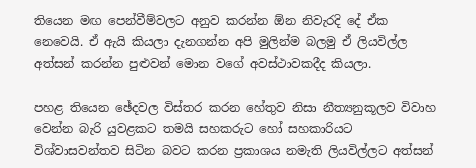තියෙන මඟ පෙන්වීම්වලට අනුව කරන්න ඕන නිවැරදි දේ ඒක නෙවෙයි. ඒ ඇයි කියලා දැනගන්න අපි මුලින්ම බලමු ඒ ලියවිල්ල අත්සන් කරන්න පුළුවන් මොන වගේ අවස්ථාවකදීද කියලා.

පහළ තියෙන ඡේදවල විස්තර කරන හේතුව නිසා නීත්‍යනුකූලව විවාහ වෙන්න බැරි යුවළකට තමයි සහකරුට හෝ සහකාරියට විශ්වාසවන්තව සිටින බවට කරන ප්‍රකාශය නමැති ලියවිල්ලට අත්සන්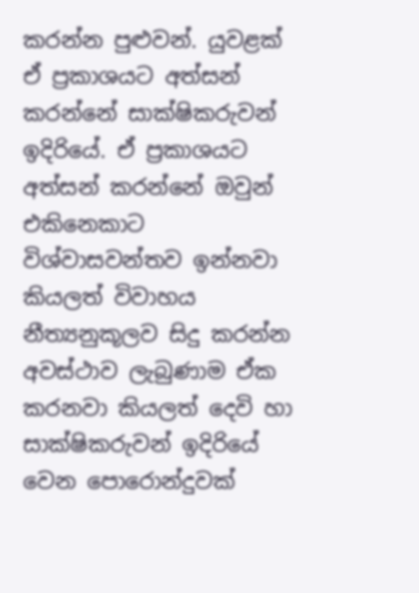කරන්න පුළුවන්. යුවළක් ඒ ප්‍රකාශයට අත්සන් කරන්නේ සාක්ෂිකරුවන් ඉදිරියේ. ඒ ප්‍රකාශයට අත්සන් කරන්නේ ඔවුන් එකිනෙකාට විශ්වාසවන්තව ඉන්නවා කියලත් විවාහය නීත්‍යනුකූලව සිදු කරන්න අවස්ථාව ලැබුණාම ඒක කරනවා කියලත් දෙවි හා සාක්ෂිකරුවන් ඉදිරියේ වෙන පොරොන්දුවක්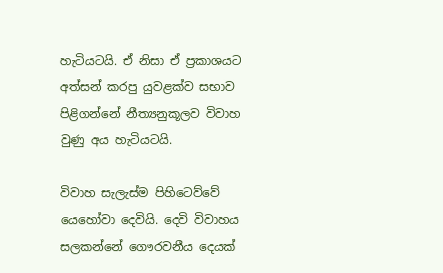හැටියටයි. ඒ නිසා ඒ ප්‍රකාශයට අත්සන් කරපු යුවළක්ව සභාව පිළිගන්නේ නීත්‍යනුකූලව විවාහ වුණු අය හැටියටයි.

විවාහ සැලැස්ම පිහිටෙව්වේ යෙහෝවා දෙවියි. දෙවි විවාහය සලකන්නේ ගෞරවනීය දෙයක්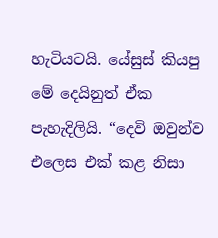හැටියටයි. යේසුස් කියපු මේ දෙයිනුත් ඒක පැහැදිලියි. “දෙවි ඔවුන්ව එලෙස එක් කළ නිසා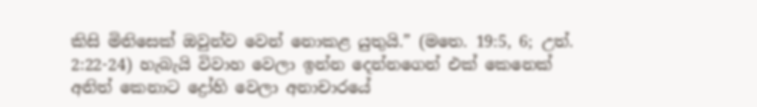කිසි මිනිසෙක් ඔවුන්ව වෙන් නොකළ යුතුයි.” (මතෙ. 19:5, 6; උත්. 2:22-24) හැබැයි විවාහ වෙලා ඉන්න දෙන්නගෙන් එක් කෙනෙක් අනිත් කෙනාට ද්‍රෝහි වෙලා අනාචාරයේ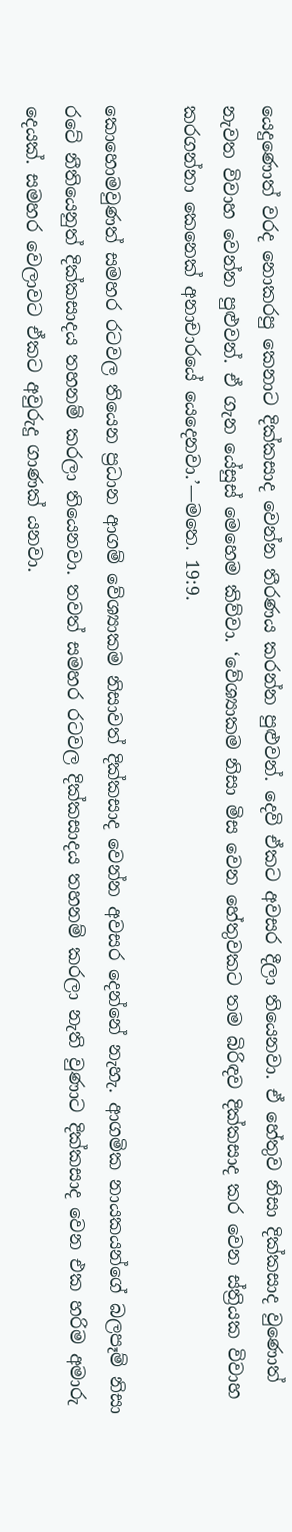යෙදුණොත් වරද නොකරපු කෙනාට දික්කසාද වෙන්න තීරණය කරන්න පුළුවන්. දෙවි ඒකට අවසර දීලා තියෙනවා. ඒ හේතුව නිසා දික්කසාද වුණොත් නැවත විවාහ වෙන්න පුළුවන්. ඒ ගැන යේසුස් මෙහෙම කිව්වා. ‘වේශ්‍යාකම නිසා මිස වෙන හේතුවකට තම බිරිඳව දික්කසාද කර වෙන ස්ත්‍රියක විවාහ කරගන්නා කෙනෙක් අනාචාරයේ යෙදෙනවා.’—මතෙ. 19:9.

කොහොමවුණත් සමහර රටවල තියෙන ප්‍රධාන ආගම් වේශ්‍යාකම නිසාවත් දික්කසාද වෙන්න අවසර දෙන්නේ නැහැ. ආගමික නායකයන්ගේ බලපෑම් නිසා රටේ නීතියෙනුත් දික්කසාදය තහනම් කරලා තියෙනවා. තවත් සමහර රටවල දික්කසාදය තහනම් කරලා නැති වුණාට දික්කසාද වෙන එක හරිම අමාරු දෙයක්. සමහර වෙලාවට ඒකට අවුරුදු ගාණක් යනවා.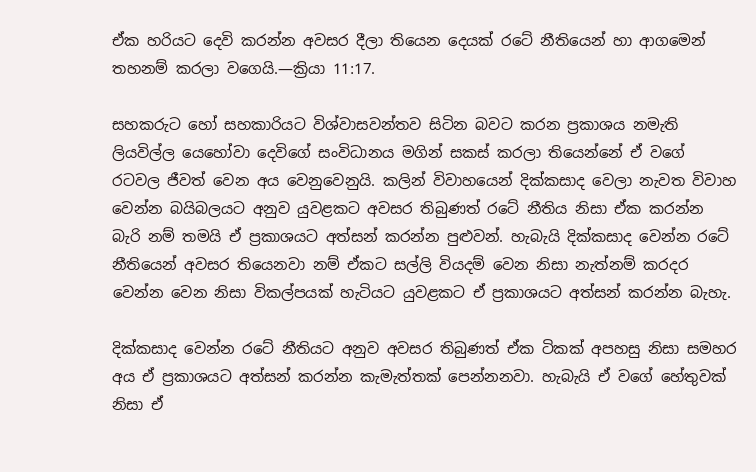ඒක හරියට දෙවි කරන්න අවසර දීලා තියෙන දෙයක් රටේ නීතියෙන් හා ආගමෙන් තහනම් කරලා වගෙයි.—ක්‍රියා 11:17.

සහකරුට හෝ සහකාරියට විශ්වාසවන්තව සිටින බවට කරන ප්‍රකාශය නමැති ලියවිල්ල යෙහෝවා දෙවිගේ සංවිධානය මගින් සකස් කරලා තියෙන්නේ ඒ වගේ රටවල ජීවත් වෙන අය වෙනුවෙනුයි. කලින් විවාහයෙන් දික්කසාද වෙලා නැවත විවාහ වෙන්න බයිබලයට අනුව යුවළකට අවසර තිබුණත් රටේ නීතිය නිසා ඒක කරන්න බැරි නම් තමයි ඒ ප්‍රකාශයට අත්සන් කරන්න පුළුවන්. හැබැයි දික්කසාද වෙන්න රටේ නීතියෙන් අවසර තියෙනවා නම් ඒකට සල්ලි වියදම් වෙන නිසා නැත්නම් කරදර වෙන්න වෙන නිසා විකල්පයක් හැටියට යුවළකට ඒ ප්‍රකාශයට අත්සන් කරන්න බැහැ.

දික්කසාද වෙන්න රටේ නීතියට අනුව අවසර තිබුණත් ඒක ටිකක් අපහසු නිසා සමහර අය ඒ ප්‍රකාශයට අත්සන් කරන්න කැමැත්තක් පෙන්නනවා. හැබැයි ඒ වගේ හේතුවක් නිසා ඒ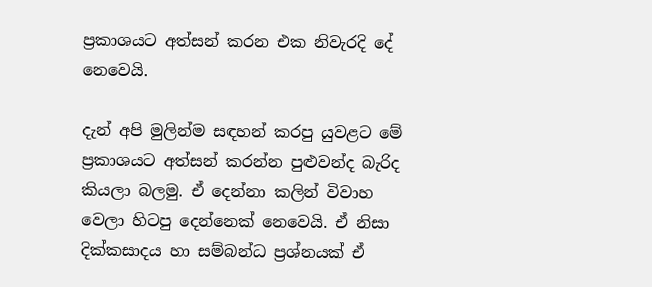ප්‍රකාශයට අත්සන් කරන එක නිවැරදි දේ නෙවෙයි.

දැන් අපි මුලින්ම සඳහන් කරපු යුවළට මේ ප්‍රකාශයට අත්සන් කරන්න පුළුවන්ද බැරිද කියලා බලමු. ඒ දෙන්නා කලින් විවාහ වෙලා හිටපු දෙන්නෙක් නෙවෙයි. ඒ නිසා දික්කසාදය හා සම්බන්ධ ප්‍රශ්නයක් ඒ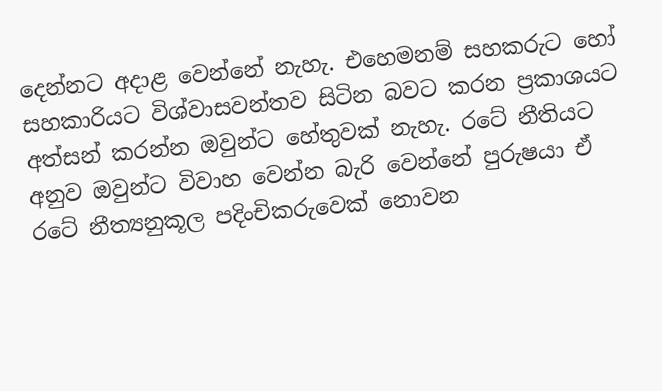දෙන්නට අදාළ වෙන්නේ නැහැ. එහෙමනම් සහකරුට හෝ සහකාරියට විශ්වාසවන්තව සිටින බවට කරන ප්‍රකාශයට අත්සන් කරන්න ඔවුන්ට හේතුවක් නැහැ. රටේ නීතියට අනුව ඔවුන්ට විවාහ වෙන්න බැරි වෙන්නේ පුරුෂයා ඒ රටේ නීත්‍යනුකූල පදිංචිකරුවෙක් නොවන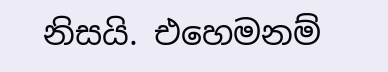නිසයි. එහෙමනම්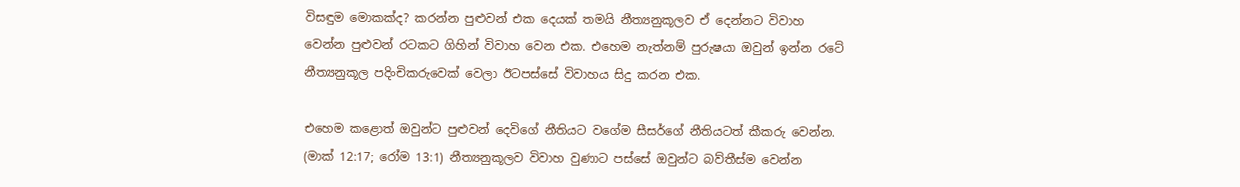විසඳුම මොකක්ද? කරන්න පුළුවන් එක දෙයක් තමයි නීත්‍යනුකූලව ඒ දෙන්නට විවාහ වෙන්න පුළුවන් රටකට ගිහින් විවාහ වෙන එක. එහෙම නැත්නම් පුරුෂයා ඔවුන් ඉන්න රටේ නීත්‍යනුකූල පදිංචිකරුවෙක් වෙලා ඊටපස්සේ විවාහය සිදු කරන එක.

එහෙම කළොත් ඔවුන්ට පුළුවන් දෙවිගේ නීතියට වගේම සීසර්ගේ නීතියටත් කීකරු වෙන්න. (මාක් 12:17; රෝම 13:1) නීත්‍යනුකූලව විවාහ වුණාට පස්සේ ඔවුන්ට බව්තීස්ම වෙන්න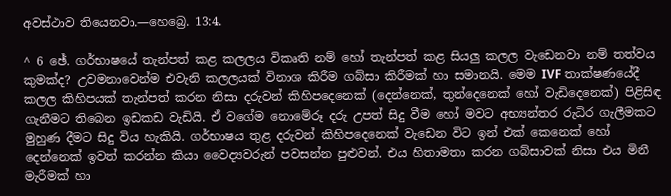අවස්ථාව තියෙනවා.—හෙබ්‍රෙ. 13:4.

^ 6 ඡේ. ගර්භාෂයේ තැන්පත් කළ කලලය විකෘති නම් හෝ තැන්පත් කළ සියලු කලල වැඩෙනවා නම් තත්වය කුමක්ද? උවමනාවෙන්ම එවැනි කලලයක් විනාශ කිරීම ගබ්සා කිරීමක් හා සමානයි. මෙම IVF තාක්ෂණයේදී කලල කිහිපයක් තැන්පත් කරන නිසා දරුවන් කිහිපදෙනෙක් (දෙන්නෙක්, තුන්දෙනෙක් හෝ වැඩිදෙනෙක්) පිළිසිඳ ගැනීමට තිබෙන ඉඩකඩ වැඩියි. ඒ වගේම නොමේරූ දරු උපත් සිදු වීම හෝ මවට අභ්‍යන්තර රුධිර ගැලීමකට මුහුණ දීමට සිදු විය හැකියි. ගර්භාෂය තුළ දරුවන් කිහිපදෙනෙක් වැඩෙන විට ඉන් එක් කෙනෙක් හෝ දෙන්නෙක් ඉවත් කරන්න කියා වෛද්‍යවරුන් පවසන්න පුළුවන්. එය හිතාමතා කරන ගබ්සාවක් නිසා එය මිනී මැරීමක් හා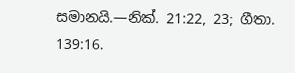සමානයි.—නික්. 21:22, 23; ගීතා. 139:16.